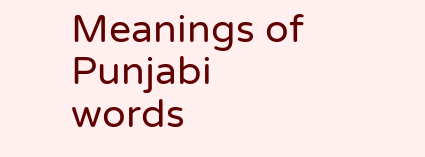Meanings of Punjabi words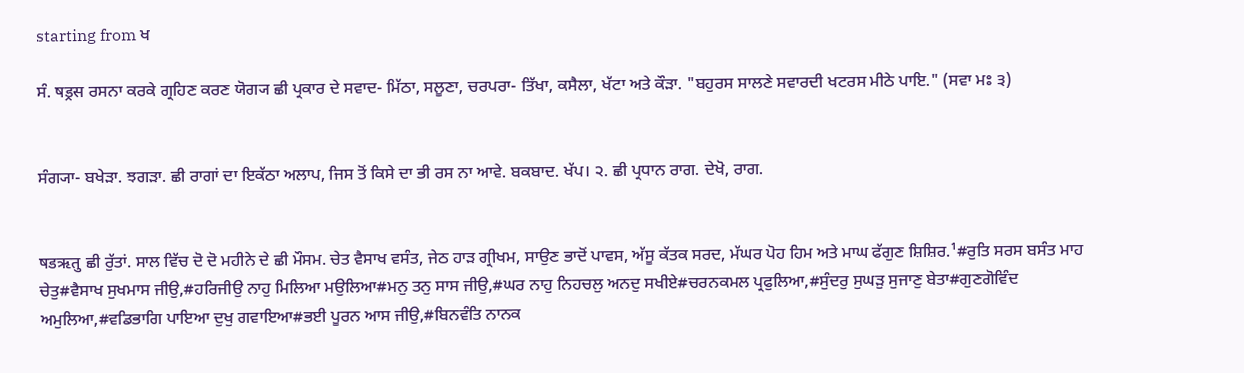starting from ਖ

ਸੰ. षड्रस ਰਸਨਾ ਕਰਕੇ ਗ੍ਰਹਿਣ ਕਰਣ ਯੋਗ੍ਯ ਛੀ ਪ੍ਰਕਾਰ ਦੇ ਸਵਾਦ- ਮਿੱਠਾ, ਸਲੂਣਾ, ਚਰਪਰਾ- ਤਿੱਖਾ, ਕਸੈਲਾ, ਖੱਟਾ ਅਤੇ ਕੌੜਾ. "ਬਹੁਰਸ ਸਾਲਣੇ ਸਵਾਰਦੀ ਖਟਰਸ ਮੀਠੇ ਪਾਇ." (ਸਵਾ ਮਃ ੩)


ਸੰਗ੍ਯਾ- ਬਖੇੜਾ. ਝਗੜਾ. ਛੀ ਰਾਗਾਂ ਦਾ ਇਕੱਠਾ ਅਲਾਪ, ਜਿਸ ਤੋਂ ਕਿਸੇ ਦਾ ਭੀ ਰਸ ਨਾ ਆਵੇ. ਬਕਬਾਦ. ਖੱਪ। ੨. ਛੀ ਪ੍ਰਧਾਨ ਰਾਗ. ਦੇਖੋ, ਰਾਗ.


षडऋतु ਛੀ ਰੁੱਤਾਂ. ਸਾਲ ਵਿੱਚ ਦੋ ਦੋ ਮਹੀਨੇ ਦੇ ਛੀ ਮੌਸਮ. ਚੇਤ ਵੈਸਾਖ ਵਸੰਤ, ਜੇਠ ਹਾੜ ਗ੍ਰੀਖਮ, ਸਾਉਣ ਭਾਦੋਂ ਪਾਵਸ, ਅੱਸੂ ਕੱਤਕ ਸਰਦ, ਮੱਘਰ ਪੋਹ ਹਿਮ ਅਤੇ ਮਾਘ ਫੱਗੁਣ ਸ਼ਿਸ਼ਿਰ.¹#ਰੁਤਿ ਸਰਸ ਬਸੰਤ ਮਾਹ ਚੇਤੁ#ਵੈਸਾਖ ਸੁਖਮਾਸ ਜੀਉ,#ਹਰਿਜੀਉ ਨਾਹੁ ਮਿਲਿਆ ਮਉਲਿਆ#ਮਨੁ ਤਨੁ ਸਾਸ ਜੀਉ,#ਘਰ ਨਾਹੁ ਨਿਹਚਲੁ ਅਨਦੁ ਸਖੀਏ#ਚਰਨਕਮਲ ਪ੍ਰਫੁਲਿਆ,#ਸੁੰਦਰੁ ਸੁਘੜੁ ਸੁਜਾਣੁ ਬੇਤਾ#ਗੁਣਗੋਵਿੰਦ ਅਮੁਲਿਆ,#ਵਡਿਭਾਗਿ ਪਾਇਆ ਦੁਖੁ ਗਵਾਇਆ#ਭਈ ਪੂਰਨ ਆਸ ਜੀਉ,#ਬਿਨਵੰਤਿ ਨਾਨਕ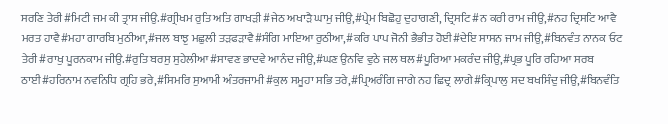ਸਰਣਿ ਤੇਰੀ#ਮਿਟੀ ਜਮ ਕੀ ਤ੍ਰਾਸ ਜੀਉ.#ਗ੍ਰੀਖਮ ਰੁਤਿ ਅਤਿ ਗਾਖੜੀ#ਜੇਠ ਅਖਾੜੈ ਘਾਮੁ ਜੀਉ,#ਪ੍ਰੇਮ ਬਿਛੋਹੁ ਦੁਹਾਗਣੀ, ਦ੍ਰਿਸਟਿ#ਨ ਕਰੀ ਰਾਮ ਜੀਉ,#ਨਹ ਦ੍ਰਿਸਟਿ ਆਵੈ ਮਰਤ ਹਾਵੈ#ਮਹਾ ਗਾਰਬਿ ਮੁਠੀਆ,#ਜਲ ਬਾਝੁ ਮਛੁਲੀ ਤੜਫੜਾਵੈ#ਸੰਗਿ ਮਾਇਆ ਰੁਠੀਆ,#ਕਰਿ ਪਾਪ ਜੋਨੀ ਭੈਭੀਤ ਹੋਈ#ਦੇਇ ਸਾਸਨ ਜਾਮ ਜੀਉ,#ਬਿਨਵੰਤ ਨਾਨਕ ਓਟ ਤੇਰੀ#ਰਾਖੁ ਪੂਰਨਕਾਮ ਜੀਉ.#ਰੁਤਿ ਬਰਸੁ ਸੁਹੇਲੀਆ#ਸਾਵਣ ਭਾਦਵੇ ਆਨੰਦ ਜੀਉ,#ਘਣ ਉਨਵਿ ਵੁਠੇ ਜਲ ਥਲ#ਪੂਰਿਆ ਮਕਰੰਦ ਜੀਉ,#ਪ੍ਰਭ ਪੂਰਿ ਰਹਿਆ ਸਰਬ ਠਾਈ#ਹਰਿਨਾਮ ਨਵਨਿਧਿ ਗ੍ਰਹਿ ਭਰੇ,#ਸਿਮਰਿ ਸੁਆਮੀ ਅੰਤਰਜਾਮੀ#ਕੁਲ ਸਮੂਹਾ ਸਭਿ ਤਰੇ,#ਪ੍ਰਿਅਰੰਗਿ ਜਾਗੇ ਨਹ ਛਿਦ੍ਰ ਲਾਗੇ#ਕ੍ਰਿਪਾਲੁ ਸਦ ਬਖਸਿੰਦੁ ਜੀਉ,#ਬਿਨਵੰਤਿ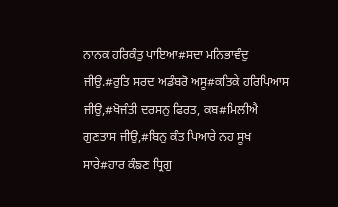ਨਾਨਕ ਹਰਿਕੰਤੁ ਪਾਇਆ#ਸਦਾ ਮਨਿਭਾਵੰਦੁ ਜੀਉ.#ਰੁਤਿ ਸਰਦ ਅਡੰਬਰੋ ਅਸੂ#ਕਤਿਕੇ ਹਰਿਪਿਆਸ ਜੀਉ,#ਖੋਜੰਤੀ ਦਰਸਨੁ ਫਿਰਤ, ਕਬ#ਮਿਲੀਐ ਗੁਣਤਾਸ ਜੀਉ,#ਬਿਨੁ ਕੰਤ ਪਿਆਰੇ ਨਹ ਸੂਖ ਸਾਰੇ#ਹਾਰ ਕੰਙਣ ਧ੍ਰਿਗੁ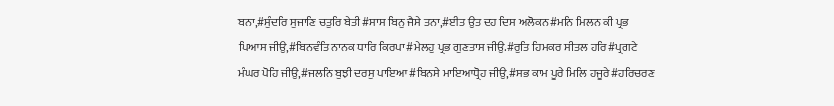ਬਨਾ,#ਸੁੰਦਰਿ ਸੁਜਾਣਿ ਚਤੁਰਿ ਬੇਤੀ#ਸਾਸ ਬਿਨੁ ਜੈਸੇ ਤਨਾ,#ਈਤ ਉਤ ਦਹ ਦਿਸ ਅਲੋਕਨ#ਮਨਿ ਮਿਲਨ ਕੀ ਪ੍ਰਭ ਪਿਆਸ ਜੀਉ,#ਬਿਨਵੰਤਿ ਨਾਨਕ ਧਾਰਿ ਕਿਰਪਾ#ਮੇਲਹੁ ਪ੍ਰਭ ਗੁਣਤਾਸ ਜੀਉ.#ਰੁਤਿ ਹਿਮਕਰ ਸੀਤਲ ਹਰਿ#ਪ੍ਰਗਟੇ ਮੰਘਰ ਪੋਹਿ ਜੀਉ,#ਜਲਨਿ ਬੁਝੀ ਦਰਸੁ ਪਾਇਆ#ਬਿਨਸੇ ਮਾਇਆਧ੍ਰੋਹ ਜੀਉ,#ਸਭ ਕਾਮ ਪੂਰੇ ਮਿਲਿ ਹਜੂਰੇ#ਹਰਿਚਰਣ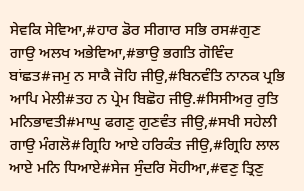ਸੇਵਕਿ ਸੇਵਿਆ,#ਹਾਰ ਡੋਰ ਸੀਗਾਰ ਸਭਿ ਰਸ#ਗੁਣ ਗਾਉ ਅਲਖ ਅਭੇਵਿਆ,#ਭਾਉ ਭਗਤਿ ਗੋਵਿੰਦ ਬਾਂਛਤ#ਜਮੁ ਨ ਸਾਕੈ ਜੋਹਿ ਜੀਉ,#ਬਿਨਵੰਤਿ ਨਾਨਕ ਪ੍ਰਭਿ ਆਪਿ ਮੇਲੀ#ਤਹ ਨ ਪ੍ਰੇਮ ਬਿਛੋਹ ਜੀਉ.#ਸਿਸੀਅਰੁ ਰੁਤਿ ਮਨਿਭਾਵਤੀ#ਮਾਘੁ ਫਗਣੁ ਗੁਣਵੰਤ ਜੀਉ,#ਸਖੀ ਸਹੇਲੀ ਗਾਉ ਮੰਗਲੋ#ਗ੍ਰਿਹਿ ਆਏ ਹਰਿਕੰਤ ਜੀਉ,#ਗ੍ਰਿਹਿ ਲਾਲ ਆਏ ਮਨਿ ਧਿਆਏ#ਸੇਜ ਸੁੰਦਰਿ ਸੋਹੀਆ,#ਵਣੁ ਤ੍ਰਿਣੁ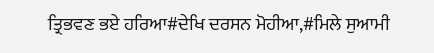ਤ੍ਰਿਭਵਣ ਭਏ ਹਰਿਆ#ਦੇਖਿ ਦਰਸਨ ਮੋਹੀਆ,#ਮਿਲੇ ਸੁਆਮੀ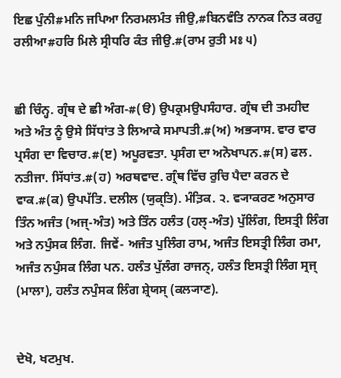ਇਛ ਪੁੰਨੀ#ਮਨਿ ਜਪਿਆ ਨਿਰਮਲਮੰਤ ਜੀਉ,#ਬਿਨਵੰਤਿ ਨਾਨਕ ਨਿਤ ਕਰਹੁ ਰਲੀਆ#ਹਰਿ ਮਿਲੇ ਸ੍ਰੀਧਰਿ ਕੰਤ ਜੀਉ.#(ਰਾਮ ਰੁਤੀ ਮਃ ੫)


ਛੀ ਚਿੰਨ੍ਹ. ਗ੍ਰੰਥ ਦੇ ਛੀ ਅੰਗ-#(ੳ) ਉਪਕ੍ਰਮਉਪਸੰਹਾਰ. ਗ੍ਰੰਥ ਦੀ ਤਮਹੀਦ ਅਤੇ ਅੰਤ ਨੂੰ ਉਸੇ ਸਿੱਧਾਂਤ ਤੇ ਲਿਆਕੇ ਸਮਾਪਤੀ.#(ਅ) ਅਭ੍ਯਾਸ. ਵਾਰ ਵਾਰ ਪ੍ਰਸੰਗ ਦਾ ਵਿਚਾਰ.#(ੲ) ਅਪੂਰਵਤਾ. ਪ੍ਰਸੰਗ ਦਾ ਅਨੋਖਾਪਨ.#(ਸ) ਫਲ. ਨਤੀਜਾ. ਸਿੱਧਾਂਤ.#(ਹ) ਅਰਥਵਾਦ. ਗ੍ਰੰਥ ਵਿੱਚ ਰੁਚਿ ਪੈਦਾ ਕਰਨ ਦੇ ਵਾਕ.#(ਕ) ਉਪਪੱਤਿ. ਦਲੀਲ (ਯੁਕ੍ਤਿ). ਮੰਤ਼ਿਕ. ੨. ਵ੍ਯਾਕਰਣ ਅਨੁਸਾਰ ਤਿੰਨ ਅਜੰਤ (ਅਜ੍‌-ਅੰਤ) ਅਤੇ ਤਿੰਨ ਹਲੰਤ (ਹਲ੍‌-ਅੰਤ) ਪੁੱਲਿੰਗ, ਇਸਤ੍ਰੀ ਲਿੰਗ ਅਤੇ ਨਪੁੰਸਕ ਲਿੰਗ. ਜਿਵੇਂ- ਅਜੰਤ ਪੁਲਿੰਗ ਰਾਮ, ਅਜੰਤ ਇਸਤ੍ਰੀ ਲਿੰਗ ਰਮਾ, ਅਜੰਤ ਨਪੁੰਸਕ ਲਿੰਗ ਪਨ. ਹਲੰਤ ਪੁੱਲੰਗ ਰਾਜਨ੍‌, ਹਲੰਤ ਇਸਤ੍ਰੀ ਲਿੰਗ ਸ੍ਰਜ੍‌ (ਮਾਲਾ), ਹਲੰਤ ਨਪੁੰਸਕ ਲਿੰਗ ਸ਼੍ਰੇਯਸ੍‌ (ਕਲ੍ਯਾਣ).


ਦੇਖੋ, ਖਟਮੁਖ.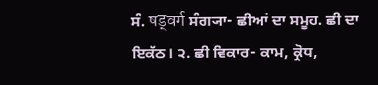ਸੰ. षड्वर्ग ਸੰਗ੍ਯਾ- ਛੀਆਂ ਦਾ ਸਮੂਹ. ਛੀ ਦਾ ਇਕੱਠ। ੨. ਛੀ ਵਿਕਾਰ- ਕਾਮ, ਕ੍ਰੋਧ,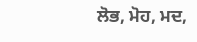ਲੋਭ, ਮੋਹ, ਮਦ,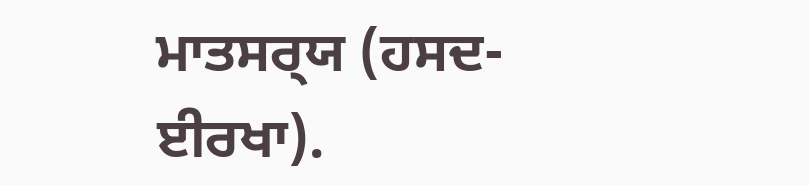ਮਾਤਸਰ੍‍ਯ (ਹਸਦ- ਈਰਖਾ).